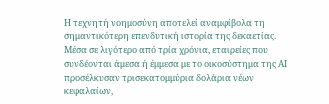Η τεχνητή νοημοσύνη αποτελεί αναμφίβολα τη σημαντικότερη επενδυτική ιστορία της δεκαετίας. Μέσα σε λιγότερο από τρία χρόνια, εταιρείες που συνδέονται άμεσα ή έμμεσα με το οικοσύστημα της AI προσέλκυσαν τρισεκατομμύρια δολάρια νέων κεφαλαίων,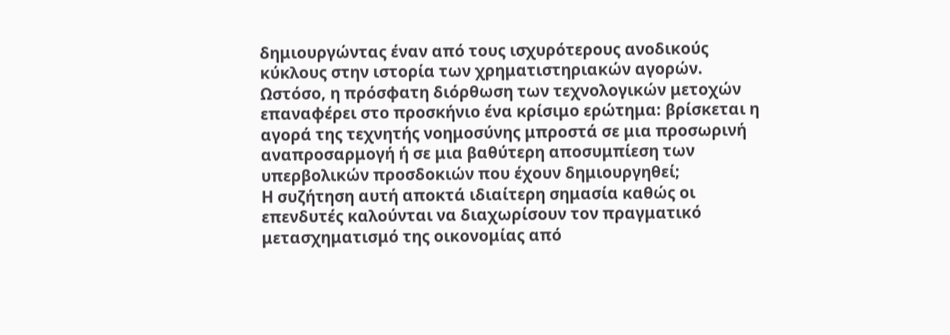δημιουργώντας έναν από τους ισχυρότερους ανοδικούς κύκλους στην ιστορία των χρηματιστηριακών αγορών.
Ωστόσο, η πρόσφατη διόρθωση των τεχνολογικών μετοχών επαναφέρει στο προσκήνιο ένα κρίσιμο ερώτημα: βρίσκεται η αγορά της τεχνητής νοημοσύνης μπροστά σε μια προσωρινή αναπροσαρμογή ή σε μια βαθύτερη αποσυμπίεση των υπερβολικών προσδοκιών που έχουν δημιουργηθεί;
Η συζήτηση αυτή αποκτά ιδιαίτερη σημασία καθώς οι επενδυτές καλούνται να διαχωρίσουν τον πραγματικό μετασχηματισμό της οικονομίας από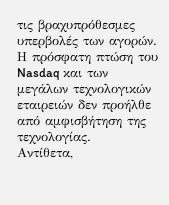τις βραχυπρόθεσμες υπερβολές των αγορών. Η πρόσφατη πτώση του Nasdaq και των μεγάλων τεχνολογικών εταιρειών δεν προήλθε από αμφισβήτηση της τεχνολογίας.
Αντίθετα,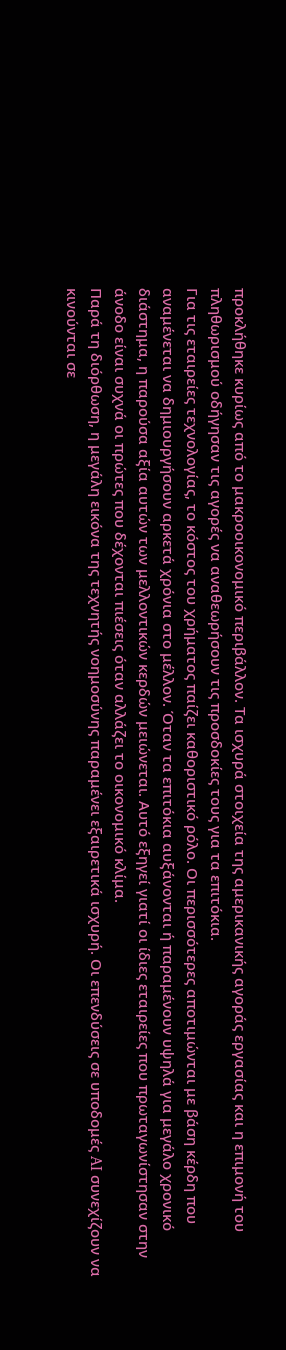προκλήθηκε κυρίως από το μακροοικονομικό περιβάλλον. Τα ισχυρά στοιχεία της αμερικανικής αγοράς εργασίας και η επιμονή του πληθωρισμού οδήγησαν τις αγορές να αναθεωρήσουν τις προσδοκίες τους για τα επιτόκια.
Για τις εταιρείες τεχνολογίας, το κόστος του χρήματος παίζει καθοριστικό ρόλο. Οι περισσότερες αποτιμώνται με βάση κέρδη που αναμένεται να δημιουργήσουν αρκετά χρόνια στο μέλλον. Όταν τα επιτόκια αυξάνονται ή παραμένουν υψηλά για μεγάλο χρονικό διάστημα, η παρούσα αξία αυτών των μελλοντικών κερδών μειώνεται. Αυτό εξηγεί γιατί οι ίδιες εταιρείες που πρωταγωνίστησαν στην άνοδο είναι συχνά οι πρώτες που δέχονται πιέσεις όταν αλλάζει το οικονομικό κλίμα.
Παρά τη διόρθωση, η μεγάλη εικόνα της τεχνητής νοημοσύνης παραμένει εξαιρετικά ισχυρή. Οι επενδύσεις σε υποδομές AI συνεχίζουν να κινούνται σε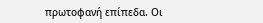πρωτοφανή επίπεδα. Οι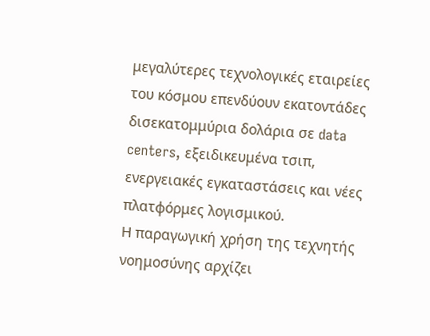μεγαλύτερες τεχνολογικές εταιρείες του κόσμου επενδύουν εκατοντάδες δισεκατομμύρια δολάρια σε data centers, εξειδικευμένα τσιπ, ενεργειακές εγκαταστάσεις και νέες πλατφόρμες λογισμικού.
Η παραγωγική χρήση της τεχνητής νοημοσύνης αρχίζει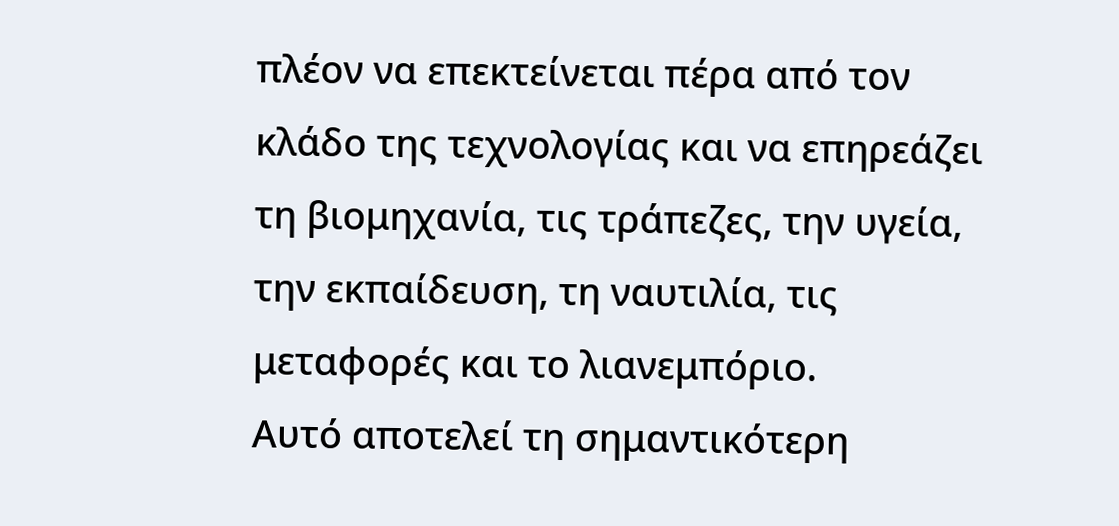πλέον να επεκτείνεται πέρα από τον κλάδο της τεχνολογίας και να επηρεάζει τη βιομηχανία, τις τράπεζες, την υγεία, την εκπαίδευση, τη ναυτιλία, τις μεταφορές και το λιανεμπόριο.
Αυτό αποτελεί τη σημαντικότερη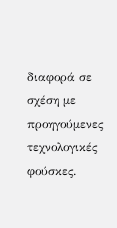διαφορά σε σχέση με προηγούμενες τεχνολογικές φούσκες.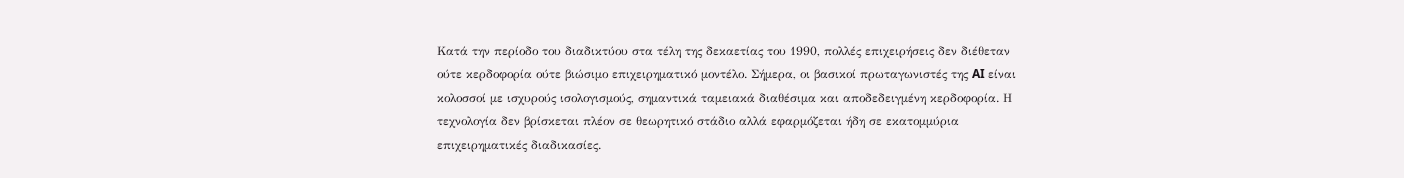Κατά την περίοδο του διαδικτύου στα τέλη της δεκαετίας του 1990, πολλές επιχειρήσεις δεν διέθεταν ούτε κερδοφορία ούτε βιώσιμο επιχειρηματικό μοντέλο. Σήμερα, οι βασικοί πρωταγωνιστές της AI είναι κολοσσοί με ισχυρούς ισολογισμούς, σημαντικά ταμειακά διαθέσιμα και αποδεδειγμένη κερδοφορία. Η τεχνολογία δεν βρίσκεται πλέον σε θεωρητικό στάδιο αλλά εφαρμόζεται ήδη σε εκατομμύρια επιχειρηματικές διαδικασίες.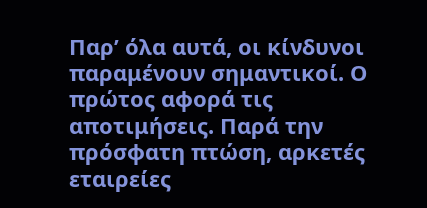Παρ’ όλα αυτά, οι κίνδυνοι παραμένουν σημαντικοί. Ο πρώτος αφορά τις αποτιμήσεις. Παρά την πρόσφατη πτώση, αρκετές εταιρείες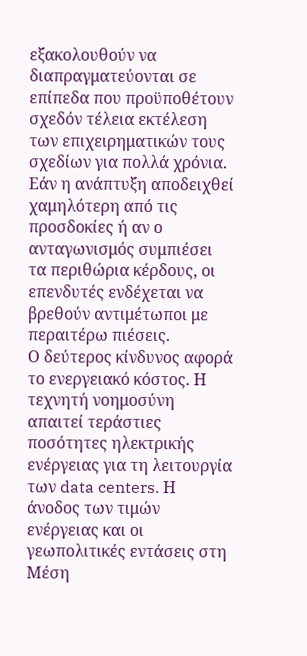εξακολουθούν να διαπραγματεύονται σε επίπεδα που προϋποθέτουν σχεδόν τέλεια εκτέλεση των επιχειρηματικών τους σχεδίων για πολλά χρόνια.
Εάν η ανάπτυξη αποδειχθεί χαμηλότερη από τις προσδοκίες ή αν ο ανταγωνισμός συμπιέσει τα περιθώρια κέρδους, οι επενδυτές ενδέχεται να βρεθούν αντιμέτωποι με περαιτέρω πιέσεις.
Ο δεύτερος κίνδυνος αφορά το ενεργειακό κόστος. Η τεχνητή νοημοσύνη απαιτεί τεράστιες ποσότητες ηλεκτρικής ενέργειας για τη λειτουργία των data centers. Η άνοδος των τιμών ενέργειας και οι γεωπολιτικές εντάσεις στη Μέση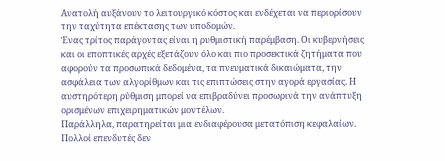Ανατολή αυξάνουν το λειτουργικό κόστος και ενδέχεται να περιορίσουν την ταχύτητα επέκτασης των υποδομών.
Ένας τρίτος παράγοντας είναι η ρυθμιστική παρέμβαση. Οι κυβερνήσεις και οι εποπτικές αρχές εξετάζουν όλο και πιο προσεκτικά ζητήματα που αφορούν τα προσωπικά δεδομένα, τα πνευματικά δικαιώματα, την ασφάλεια των αλγορίθμων και τις επιπτώσεις στην αγορά εργασίας. Η αυστηρότερη ρύθμιση μπορεί να επιβραδύνει προσωρινά την ανάπτυξη ορισμένων επιχειρηματικών μοντέλων.
Παράλληλα, παρατηρείται μια ενδιαφέρουσα μετατόπιση κεφαλαίων. Πολλοί επενδυτές δεν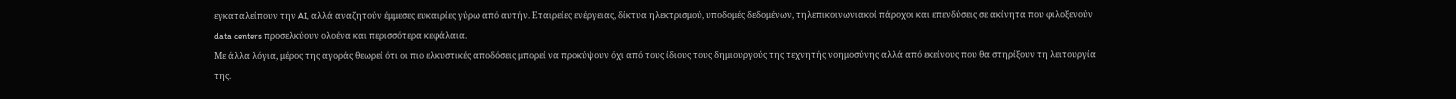εγκαταλείπουν την AI, αλλά αναζητούν έμμεσες ευκαιρίες γύρω από αυτήν. Εταιρείες ενέργειας, δίκτυα ηλεκτρισμού, υποδομές δεδομένων, τηλεπικοινωνιακοί πάροχοι και επενδύσεις σε ακίνητα που φιλοξενούν data centers προσελκύουν ολοένα και περισσότερα κεφάλαια.
Με άλλα λόγια, μέρος της αγοράς θεωρεί ότι οι πιο ελκυστικές αποδόσεις μπορεί να προκύψουν όχι από τους ίδιους τους δημιουργούς της τεχνητής νοημοσύνης αλλά από εκείνους που θα στηρίξουν τη λειτουργία της.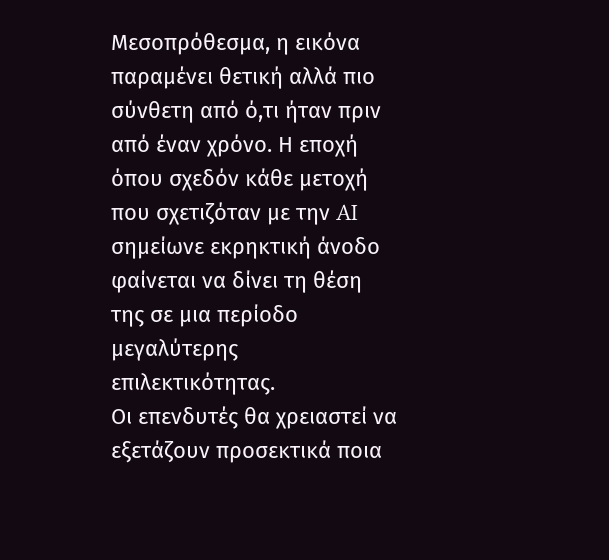Μεσοπρόθεσμα, η εικόνα παραμένει θετική αλλά πιο σύνθετη από ό,τι ήταν πριν από έναν χρόνο. Η εποχή όπου σχεδόν κάθε μετοχή που σχετιζόταν με την AI σημείωνε εκρηκτική άνοδο φαίνεται να δίνει τη θέση της σε μια περίοδο μεγαλύτερης επιλεκτικότητας.
Οι επενδυτές θα χρειαστεί να εξετάζουν προσεκτικά ποια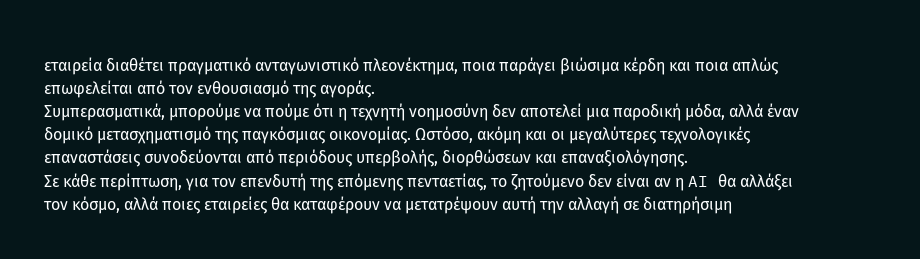εταιρεία διαθέτει πραγματικό ανταγωνιστικό πλεονέκτημα, ποια παράγει βιώσιμα κέρδη και ποια απλώς επωφελείται από τον ενθουσιασμό της αγοράς.
Συμπερασματικά, μπορούμε να πούμε ότι η τεχνητή νοημοσύνη δεν αποτελεί μια παροδική μόδα, αλλά έναν δομικό μετασχηματισμό της παγκόσμιας οικονομίας. Ωστόσο, ακόμη και οι μεγαλύτερες τεχνολογικές επαναστάσεις συνοδεύονται από περιόδους υπερβολής, διορθώσεων και επαναξιολόγησης.
Σε κάθε περίπτωση, για τον επενδυτή της επόμενης πενταετίας, το ζητούμενο δεν είναι αν η AI θα αλλάξει τον κόσμο, αλλά ποιες εταιρείες θα καταφέρουν να μετατρέψουν αυτή την αλλαγή σε διατηρήσιμη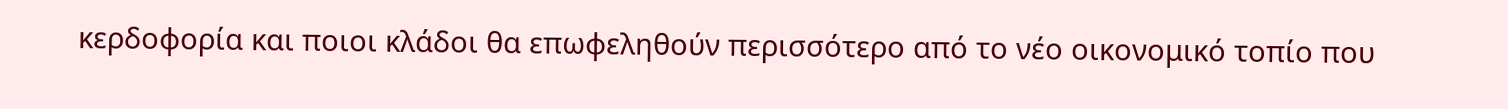κερδοφορία και ποιοι κλάδοι θα επωφεληθούν περισσότερο από το νέο οικονομικό τοπίο που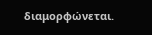διαμορφώνεται.